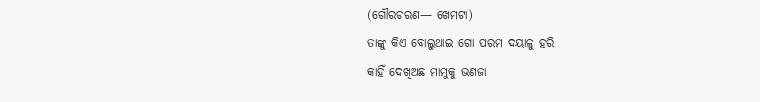(ଗୌରଚରଣ— ଖେମଟା)
ତାଙ୍କୁ କିଏ ବୋଲୁଥାଇ ଗୋ ପରମ ଦୟାଳୁ ହରି
କାହିଁ ଦେଖିଅଛ ମାମୁକୁ ଭଣଜା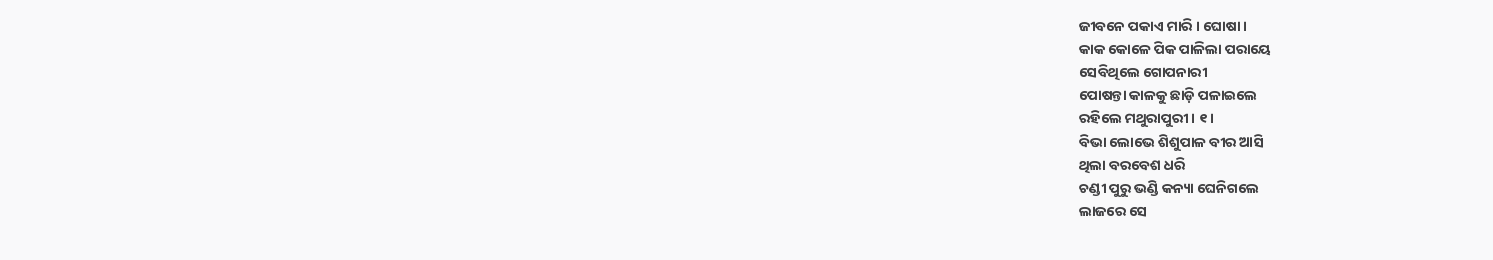ଜୀବନେ ପକାଏ ମାରି । ଘୋଷା ।
କାକ କୋଳେ ପିକ ପାଳିଲା ପରାୟେ
ସେବିଥିଲେ ଗୋପନାରୀ
ପୋଷନ୍ତା କାଳକୁ ଛାଡ଼ି ପଳାଇଲେ
ରହିଲେ ମଥୁରାପୁରୀ । ୧ ।
ବିଭା ଲୋଭେ ଶିଶୁପାଳ ବୀର ଆସି
ଥିଲା ବରବେଶ ଧରି
ଚଣ୍ଡୀ ପୁରୁ ଭଣ୍ଡି କନ୍ୟା ଘେନିଗଲେ
ଲାଜରେ ସେ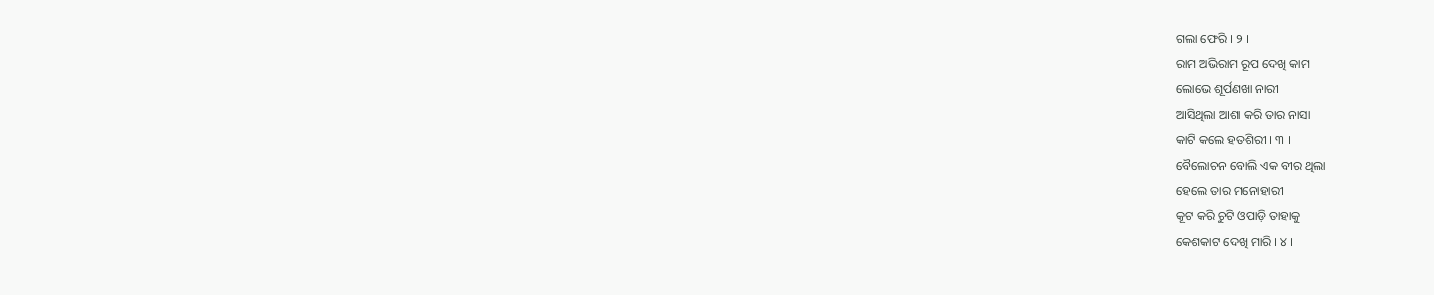ଗଲା ଫେରି । ୨ ।
ରାମ ଅଭିରାମ ରୂପ ଦେଖି କାମ
ଲୋଭେ ଶୂର୍ପଣଖା ନାରୀ
ଆସିଥିଲା ଆଶା କରି ତାର ନାସା
କାଟି କଲେ ହତଶିରୀ । ୩ ।
ବୈଲୋଚନ ବୋଲି ଏକ ବୀର ଥିଲା
ହେଲେ ତାର ମନୋହାରୀ
କୂଟ କରି ଚୁଟି ଓପାଡ଼ି ତାହାକୁ
କେଶକାଟ ଦେଖି ମାରି । ୪ ।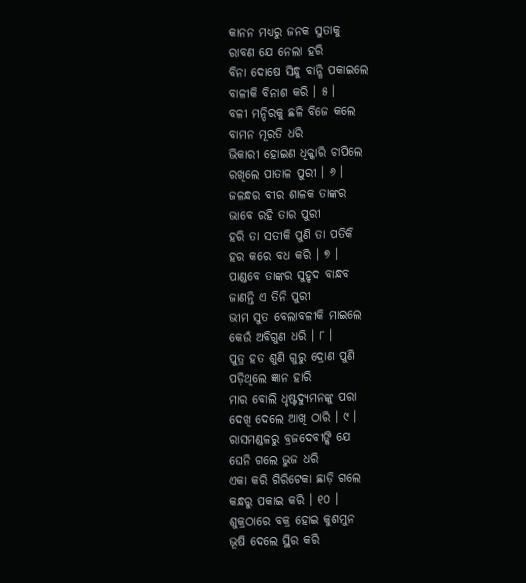କାନନ ମଧ୍ୟରୁ ଜନକ ସୁତାକୁ
ରାବଣ ଯେ ନେଲା ହରି
ବିନା ଦୋଷେ ସିନ୍ଧୁ ବାନ୍ଧି ପକାଇଲେ
ବାଳୀକି ବିନାଶ କରି । ୫ ।
ବଳୀ ମନ୍ଦିରକୁ ଛଳି ବିଜେ କଲେ
ବାମନ ମୂରତି ଧରି
ଭିକାରୀ ହୋଇଣ ଧିକ୍କାରି ଚାପିଲେ
ରଖିଲେ ପାତାଳ ପୁରୀ । ୬ ।
ଜଳନ୍ଧର ବୀର ଶାଳକ ତାଙ୍କର
ଭାବେ ରହି ତାର ପୁରୀ
ହରି ତା ସତୀକି ପୁଣି ତା ପତିକି
ହର କରେ ବଧ କରି । ୭ ।
ପାଣ୍ଡବେ ତାଙ୍କର ସୁହୃଦ ବାନ୍ଧବ
ଜାଣନ୍ତି ଏ ତିନି ପୁରୀ
ଭୀମ ସୁତ ବେଲାବଳୀକି ମାଇଲେ
କେଉଁ ଅବିଗୁଣ ଧରି । ୮ ।
ପୁତ୍ର ହତ ଶୁଣି ଗୁରୁ ଦ୍ରୋଣ ପୁଣି
ପଡ଼ିଥିଲେ ଜ୍ଞାନ ହାରି
ମାର ବୋଲି ଧୃଷ୍ଟଦ୍ୟୁମନଙ୍କୁ ପରା
ଦେଖି ଦେଲେ ଆଖି ଠାରି । ୯ ।
ରାସମଣ୍ଡଳରୁ ବ୍ରଜଦେବୀଙ୍କି ଯେ
ଘେନି ଗଲେ ଭୁଜ ଧରି
ଏକା କରି ଗିରିଟେକା ଛାଡ଼ି ଗଲେ
କନ୍ଧରୁ ପକାଇ କରି । ୧୦ ।
ଶୁକ୍ରଠାରେ ବକ୍ର ହୋଇ କୁଶମୁନ
ଭୂଷି ଦେଲେ ସ୍ଥିର କରି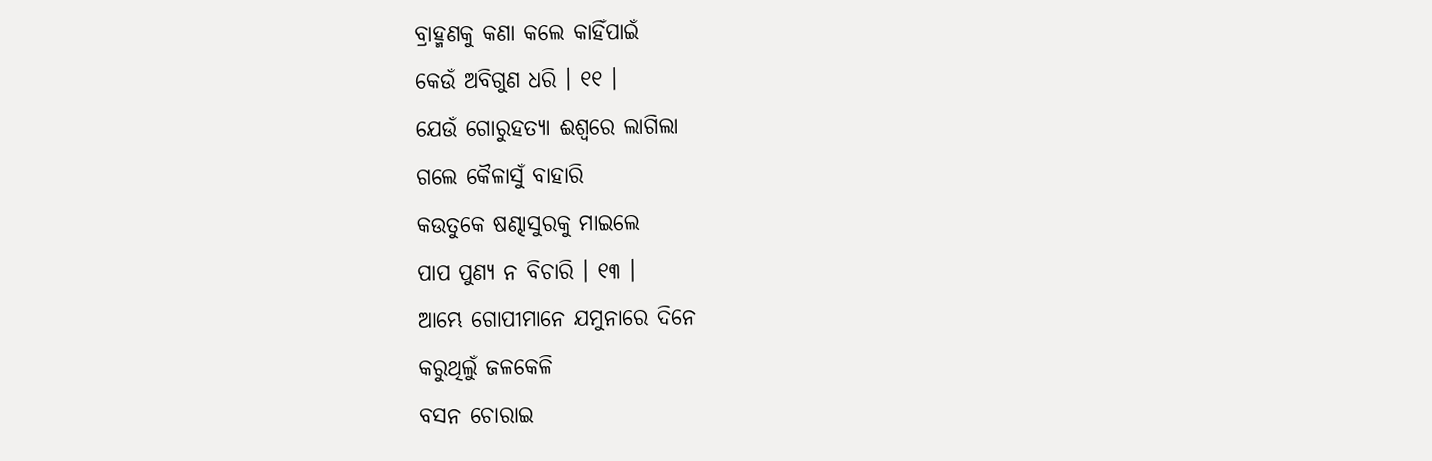ବ୍ରାହ୍ମଣକୁ କଣା କଲେ କାହିଁପାଇଁ
କେଉଁ ଅବିଗୁଣ ଧରି । ୧୧ ।
ଯେଉଁ ଗୋରୁହତ୍ୟା ଈଶ୍ୱରେ ଲାଗିଲା
ଗଲେ କୈଳାସୁଁ ବାହାରି
କଉତୁକେ ଷଣ୍ଢାସୁରକୁ ମାଇଲେ
ପାପ ପୁଣ୍ୟ ନ ବିଚାରି । ୧୩ ।
ଆମ୍ଭେ ଗୋପୀମାନେ ଯମୁନାରେ ଦିନେ
କରୁଥିଲୁଁ ଜଳକେଳି
ବସନ ଚୋରାଇ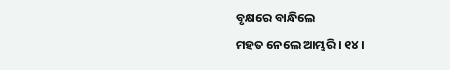ବୃକ୍ଷରେ ବାନ୍ଧିଲେ
ମହତ ନେଲେ ଆମ୍ଭରି । ୧୪ ।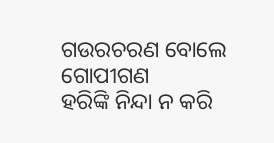ଗଉରଚରଣ ବୋଲେ ଗୋପୀଗଣ
ହରିଙ୍କି ନିନ୍ଦା ନ କରି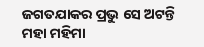ଜଗତଯାକର ପ୍ରଭୁ ସେ ଅଟନ୍ତି
ମହା ମହିମା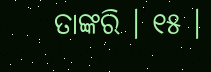ତାଙ୍କରି । ୧୫ ।